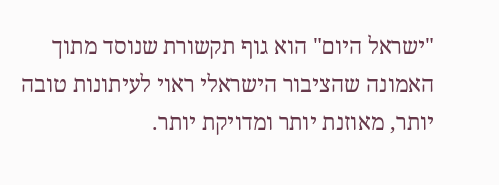"ישראל היום" הוא גוף תקשורת שנוסד מתוך האמונה שהציבור הישראלי ראוי לעיתונות טובה יותר, מאוזנת יותר ומדויקת יותר.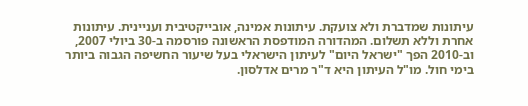עיתונות שמדברת ולא צועקת. עיתונות אמינה, אובייקטיבית ועניינית. עיתונות אחרת וללא תשלום. המהדורה המודפסת הראשונה פורסמה ב-30 ביולי 2007, וב-2010 הפך "ישראל היום" לעיתון הישראלי בעל שיעור החשיפה הגבוה ביותר בימי חול. מו"ל העיתון היא ד"ר מרים אדלסון.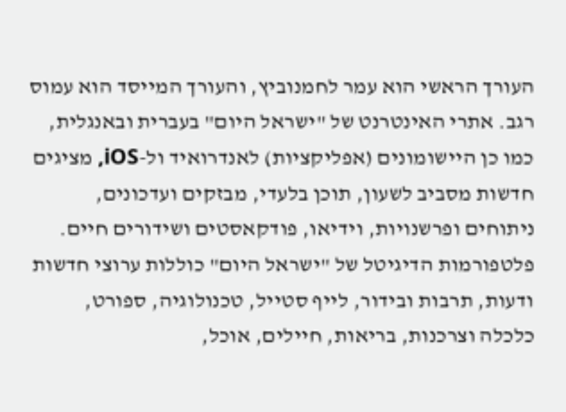העורך הראשי הוא עמר לחמנוביץ, והעורך המייסד הוא עמוס רגב. אתרי האינטרנט של "ישראל היום" בעברית ובאנגלית, כמו כן היישומונים (אפליקציות) לאנדרואיד ול-iOS, מציגים חדשות מסביב לשעון, תוכן בלעדי, מבזקים ועדכונים, ניתוחים ופרשנויות, וידיאו, פודקאסטים ושידורים חיים. פלטפורמות הדיגיטל של "ישראל היום" כוללות ערוצי חדשות ודעות, תרבות ובידור, לייף סטייל, טכנולוגיה, ספורט, כלכלה וצרכנות, בריאות, חיילים, אוכל,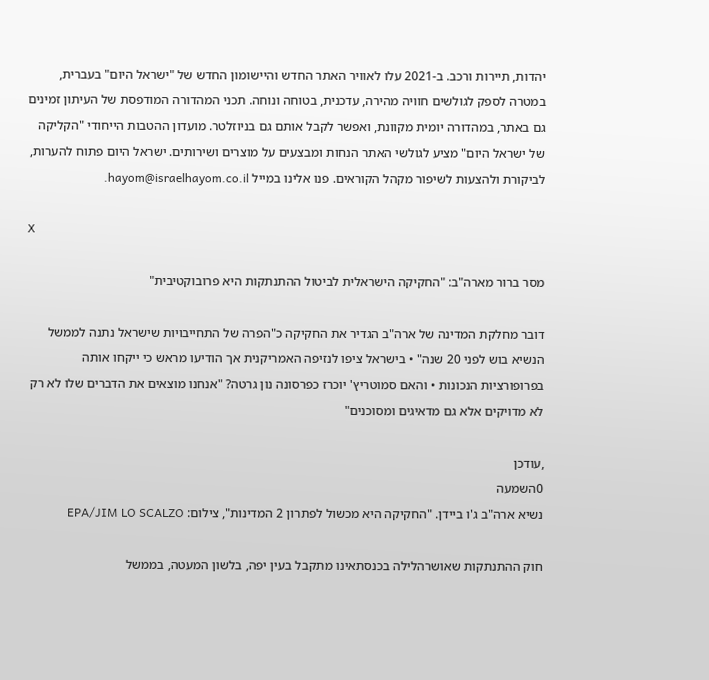יהדות, תיירות ורכב. ב-2021 עלו לאוויר האתר החדש והיישומון החדש של "ישראל היום" בעברית, במטרה לספק לגולשים חוויה מהירה, עדכנית, בטוחה ונוחה. תכני המהדורה המודפסת של העיתון זמינים גם באתר, במהדורה יומית מקוונת, ואפשר לקבל אותם גם בניוזלטר. מועדון ההטבות הייחודי "הקליקה של ישראל היום" מציע לגולשי האתר הנחות ומבצעים על מוצרים ושירותים. ישראל היום פתוח להערות, לביקורת ולהצעות לשיפור מקהל הקוראים. פנו אלינו במייל hayom@israelhayom.co.il.

X

מסר ברור מארה"ב: "החקיקה הישראלית לביטול ההתנתקות היא פרובוקטיבית"

דובר מחלקת המדינה של ארה"ב הגדיר את החקיקה כ"הפרה של התחייבויות שישראל נתנה לממשל הנשיא בוש לפני 20 שנה" • בישראל ציפו לנזיפה האמריקנית אך הודיעו מראש כי ייקחו אותה בפרופורציות הנכונות • והאם סמוטריץ' יוכרז כפרסונה נון גרטה? "אנחנו מוצאים את הדברים שלו לא רק לא מדויקים אלא גם מדאיגים ומסוכנים"

,עודכן
0השמעה
נשיא ארה"ב ג'ו ביידן. "החקיקה היא מכשול לפתרון 2 המדינות", צילום: EPA/JIM LO SCALZO

חוק ההתנתקות שאושרהלילה בכנסתאינו מתקבל בעין יפה, בלשון המעטה, בממשל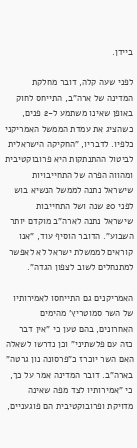ביידן.

לפני שעה קלה, דובר מחלקת המדינה של ארה"ב, התייחס לחוק באופן שאינו משתמע ל-2 פנים, כשהציג את עמדת הממשל האמריקני כלפיו. לדבריו, "החקיקה הישראלית לביטול ההתנתקות היא פרובוקטיבית ומהווה הפרה של התחייבויות שישראל נתנה לממשל הנשיא בוש לפני 20 שנה ושל התחייבות שישראל נתנה לארה"ב מוקדם יותר השבוע". הדובר הוסיף עוד, "אנו קוראים לממשלת ישראל לא לאפשר למתנחלים לשוב לצפון הגדה".

האמריקנים גם התייחסו לאמירותיו של השר סמוטריץ' מהימים האחרונים, בהם טען כי "אין דבר כזה עם פלשתיני" וכן נדרשו לשאלה האם השר יוכרז כ"פרסונה נון גרטה" בארה"ב. דובר המדינה אמר על כך, כי "אמירותיו לצד מפה שאינה מדויקת ופרובוקטיבית הם פוגעניים,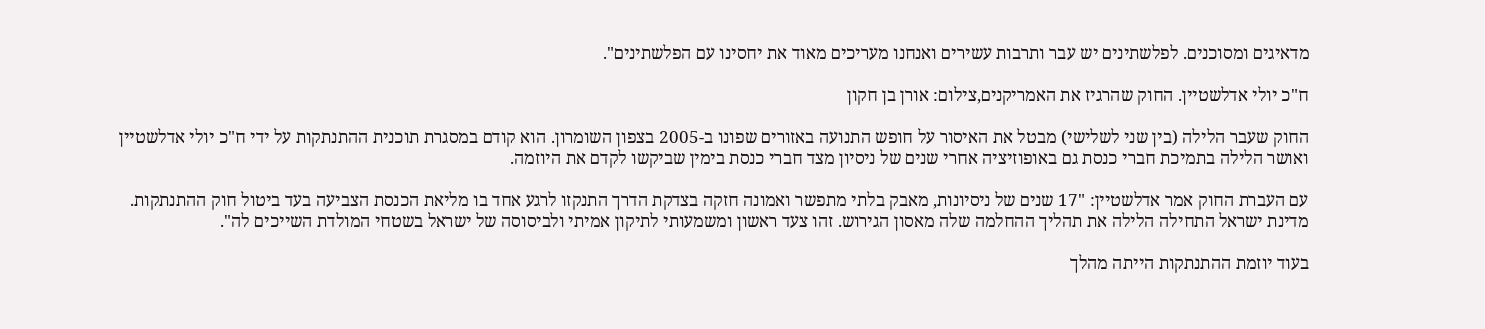מדאיגים ומסוכנים. לפלשתינים יש עבר ותרבות עשירים ואנחנו מעריכים מאוד את יחסינו עם הפלשתינים".

ח"כ יולי אדלשטיין. החוק שהרגיז את האמריקנים,צילום: אורן בן חקון

החוק שעבר הלילה (בין שני לשלישי) מבטל את האיסור על חופש התנועה באזורים שפונו ב-2005 בצפון השומרון. הוא קודם במסגרת תוכנית ההתנתקות על ידי ח"כ יולי אדלשטיין ואושר הלילה בתמיכת חברי כנסת גם באופוזיציה אחרי שנים של ניסיון מצד חברי כנסת בימין שביקשו לקדם את היוזמה.

עם העברת החוק אמר אדלשטיין: "17 שנים של ניסיונות, מאבק בלתי מתפשר ואמונה חזקה בצדקת הדרך התנקזו לרגע אחד בו מליאת הכנסת הצביעה בעד ביטול חוק ההתנתקות. מדינת ישראל התחילה הלילה את תהליך ההחלמה שלה מאסון הגירוש. זהו צעד ראשון ומשמעותי לתיקון אמיתי ולביסוסה של ישראל בשטחי המולדת השייכים לה".

בעוד יוזמת ההתנתקות הייתה מהלך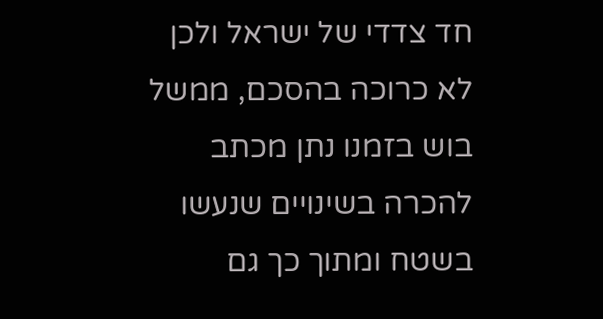חד צדדי של ישראל ולכן לא כרוכה בהסכם, ממשל בוש בזמנו נתן מכתב להכרה בשינויים שנעשו בשטח ומתוך כך גם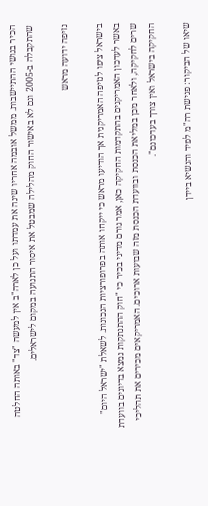הכיר בגושי ההתיישבות. ממשל אובמה אחריו שינה את עמדתו ועל כן לארה"ב אין למעשה "צד" באותה החלטה שהתקבלה ב-2005 וגם לא באישור החוק מהלילה שמבטל את איסור התנועה במקום לישראלים.

נזיפה ידועה מראש

בישראל ציפו לנזיפה האמריקנית אך הודיעו מראש כי ייקחו אותה בפרופורציות הנכונות. לשאלת "ישראל היום" באשר לעדכון האמריקנים בהתקדמות החקיקה כאן, אמר גורם מדיני בכיר כי "חוק ההתנתקות נמצא בדיונים בוועדת שרים לחקיקה, ולאחר מכן במליאת הכנסת ובוועדת הכנסת מזה שבועות ארוכים. האמריקאים מכירים את תהליכי החקיקה בישראל ואין צורך בעדכונם".

שיאו של הביקור: פגישת רה"מ לפיד והנשיא ביידן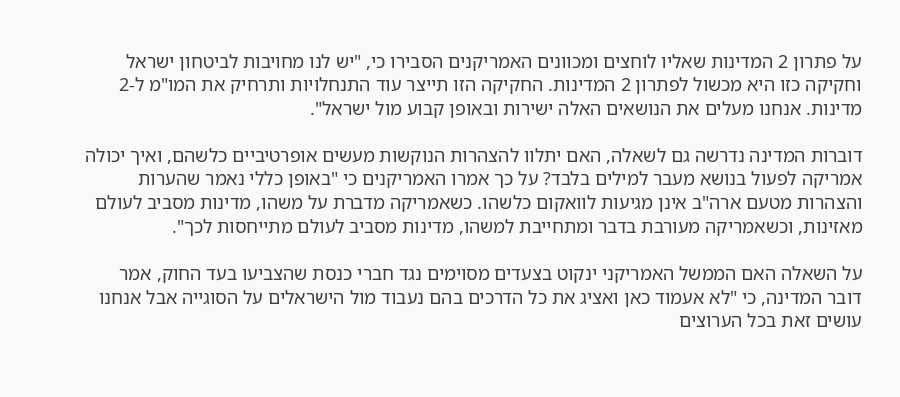על פתרון 2 המדינות שאליו לוחצים ומכוונים האמריקנים הסבירו כי, "יש לנו מחויבות לביטחון ישראל וחקיקה כזו היא מכשול לפתרון 2 המדינות. החקיקה הזו תייצר עוד התנחלויות ותרחיק את המו"מ ל-2 מדינות. אנחנו מעלים את הנושאים האלה ישירות ובאופן קבוע מול ישראל".

דוברות המדינה נדרשה גם לשאלה, האם יתלוו להצהרות הנוקשות מעשים אופרטיביים כלשהם, ואיך יכולה אמריקה לפעול בנושא מעבר למילים בלבד? על כך אמרו האמריקנים כי "באופן כללי נאמר שהערות והצהרות מטעם ארה"ב אינן מגיעות לוואקום כלשהו. כשאמריקה מדברת על משהו, מדינות מסביב לעולם מאזינות, וכשאמריקה מעורבת בדבר ומתחייבת למשהו, מדינות מסביב לעולם מתייחסות לכך".

על השאלה האם הממשל האמריקני ינקוט בצעדים מסוימים נגד חברי כנסת שהצביעו בעד החוק, אמר דובר המדינה, כי "לא אעמוד כאן ואציג את כל הדרכים בהם נעבוד מול הישראלים על הסוגייה אבל אנחנו עושים זאת בכל הערוצים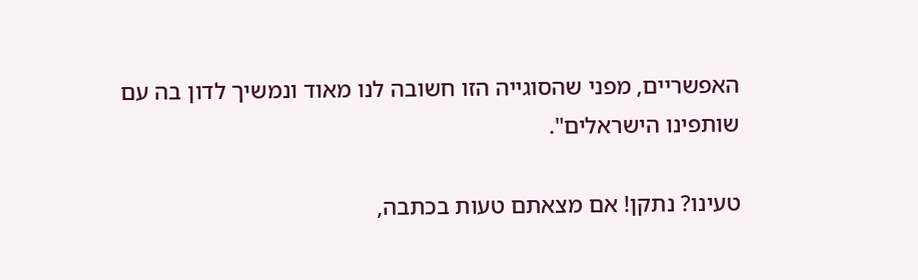האפשריים, מפני שהסוגייה הזו חשובה לנו מאוד ונמשיך לדון בה עם שותפינו הישראלים".

טעינו? נתקן! אם מצאתם טעות בכתבה,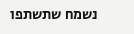נשמח שתשתפו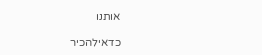אותנו

כדאילהכיר